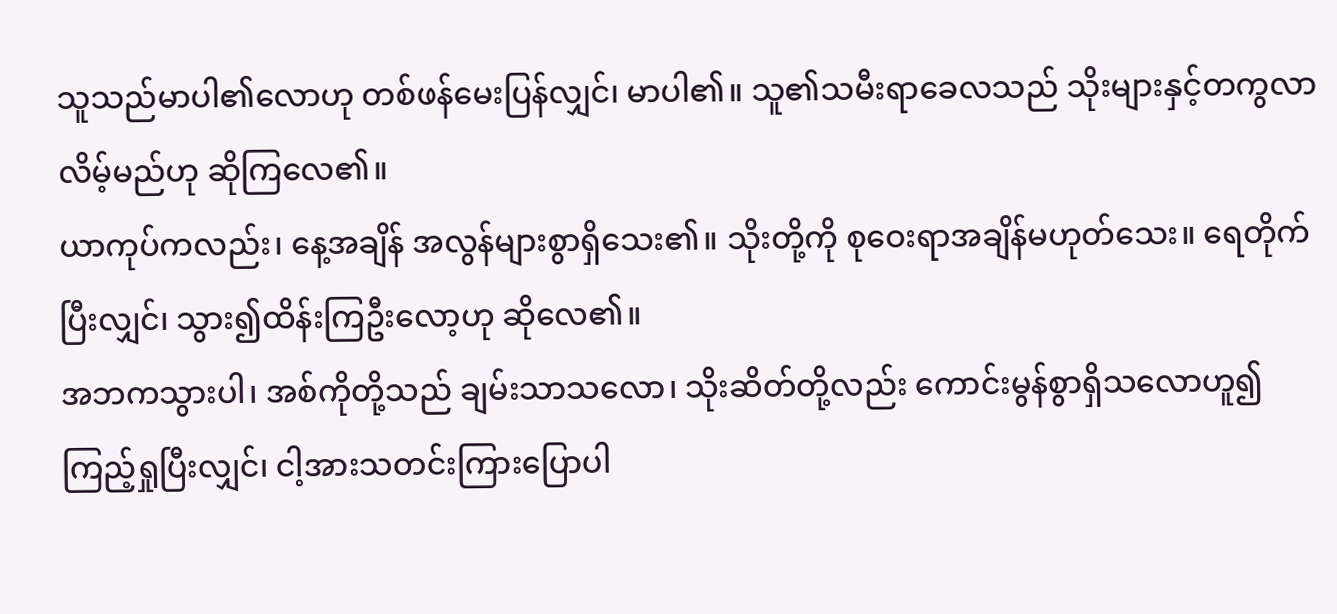သူသည်မာပါ၏လောဟု တစ်ဖန်မေးပြန်လျှင်၊ မာပါ၏။ သူ၏သမီးရာခေလသည် သိုးများနှင့်တကွလာလိမ့်မည်ဟု ဆိုကြလေ၏။
ယာကုပ်ကလည်း၊ နေ့အချိန် အလွန်များစွာရှိသေး၏။ သိုးတို့ကို စုဝေးရာအချိန်မဟုတ်သေး။ ရေတိုက်ပြီးလျှင်၊ သွား၍ထိန်းကြဦးလော့ဟု ဆိုလေ၏။
အဘကသွားပါ၊ အစ်ကိုတို့သည် ချမ်းသာသလော၊ သိုးဆိတ်တို့လည်း ကောင်းမွန်စွာရှိသလောဟူ၍ ကြည့်ရှုပြီးလျှင်၊ ငါ့အားသတင်းကြားပြောပါ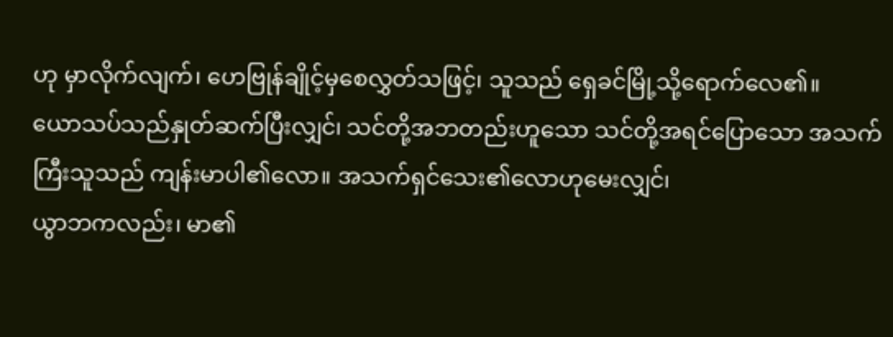ဟု မှာလိုက်လျက်၊ ဟေဗြုန်ချိုင့်မှစေလွှတ်သဖြင့်၊ သူသည် ရှေခင်မြို့သို့ရောက်လေ၏။
ယောသပ်သည်နှုတ်ဆက်ပြီးလျှင်၊ သင်တို့အဘတည်းဟူသော သင်တို့အရင်ပြောသော အသက်ကြီးသူသည် ကျန်းမာပါ၏လော။ အသက်ရှင်သေး၏လောဟုမေးလျှင်၊
ယွာဘကလည်း၊ မာ၏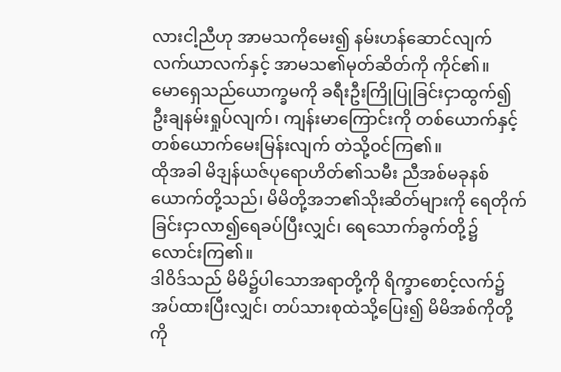လားငါ့ညီဟု အာမသကိုမေး၍ နမ်းဟန်ဆောင်လျက် လက်ယာလက်နှင့် အာမသ၏မုတ်ဆိတ်ကို ကိုင်၏။
မောရှေသည်ယောက္ခမကို ခရီးဦးကြိုပြုခြင်းငှာထွက်၍ ဦးချနမ်းရှုပ်လျက်၊ ကျန်းမာကြောင်းကို တစ်ယောက်နှင့် တစ်ယောက်မေးမြန်းလျက် တဲသို့ဝင်ကြ၏။
ထိုအခါ မိဒျန်ယဇ်ပုရောဟိတ်၏သမီး ညီအစ်မခုနစ်ယောက်တို့သည်၊ မိမိတို့အဘ၏သိုးဆိတ်များကို ရေတိုက်ခြင်းငှာလာ၍ရေခပ်ပြီးလျှင်၊ ရေသောက်ခွက်တို့၌ လောင်းကြ၏။
ဒါဝိဒ်သည် မိမိ၌ပါသောအရာတို့ကို ရိက္ခာစောင့်လက်၌ အပ်ထားပြီးလျှင်၊ တပ်သားစုထဲသို့ပြေး၍ မိမိအစ်ကိုတို့ကို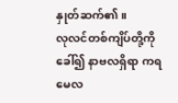နှုတ်ဆက်၏။
လုလင်တစ်ကျိပ်တို့ကိုခေါ်၍ နာဗလရှိရာ ကရမေလ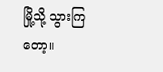မြို့သို့ သွားကြတော့။